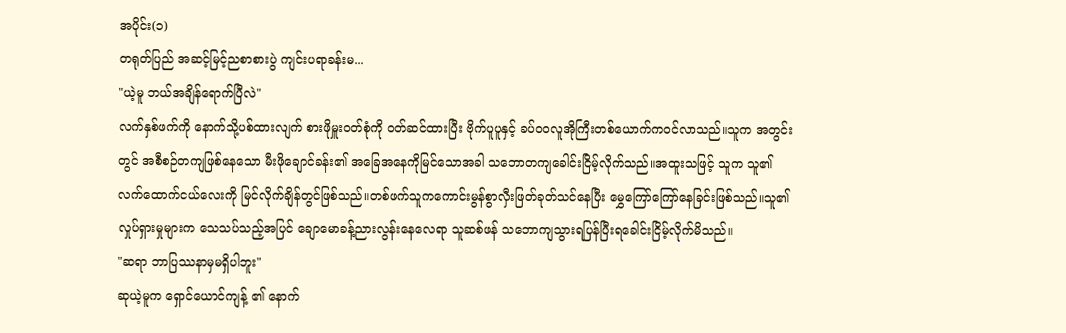အပိုင်း(၁)
တရုတ်ပြည် အဆင့်မြင့်ညစာစားပွဲ ကျင်းပရာခန်းမ...
"ယဲ့မူ ဘယ်အချိန်ရောက်ပြီလဲ"
လက်နှစ်ဖက်ကို နောက်သို့ပစ်ထားလျက် စားဖိုမှူးဝတ်စုံကို ဝတ်ဆင်ထားပြီး ဗိုက်ပူပူနှင့် ခပ်ဝဝလူအိုကြီးတစ်ယောက်ကဝင်လာသည်။သူက အတွင်းတွင် အစီစဉ်တကျဖြစ်နေသော မီးဖိုချောင်ခန်း၏ အခြေအနေကိုမြင်သောအခါ သဘောတကျခေါင်းငြိမ့်လိုက်သည်။အထူးသဖြင့် သူက သူ၏ လက်ထောက်ငယ်လေးကို မြင်လိုက်ချိန်တွင်ဖြစ်သည်။တစ်ဖက်သူကကောင်းမွန်စွာလှီးဖြတ်ခုတ်သင်နေပြီး မွှေကြော်ကြော်နေခြင်းဖြစ်သည်။သူ၏ လှုပ်ရှားမှုများက သေသပ်သည့်အပြင် ချောမောခန့်ညားလွန်းနေလေရာ သူဆစ်ဖန် သဘောကျသွားရပြန်ပြီးရခေါင်းငြိမ့်လိုက်မိသည်။
"ဆရာ ဘာပြဿနာမှမရှိပါဘူး"
ဆုယဲ့မူက ရှောင်ယောင်ကျန့် ၏ နောက်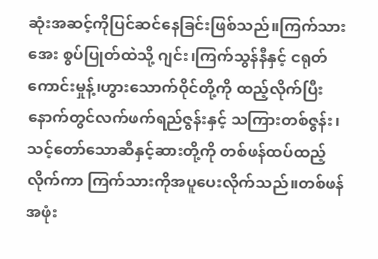ဆုံးအဆင့်ကိုပြင်ဆင်နေခြင်းဖြစ်သည်။ကြက်သားအေး စွပ်ပြုတ်ထဲသို့ ဂျင်း၊ကြက်သွန်နီနှင့် ငရုတ်ကောင်းမှုန့်၊ဟွားသောက်ဝိုင်တို့ကို ထည့်လိုက်ပြီးနောက်တွင်လက်ဖက်ရည်ဇွန်းနှင့် သကြားတစ်ဇွန်း၊သင့်တော်သောဆီနှင့်ဆားတို့ကို တစ်ဖန်ထပ်ထည့်လိုက်ကာ ကြက်သားကိုအပူပေးလိုက်သည်။တစ်ဖန် အဖုံး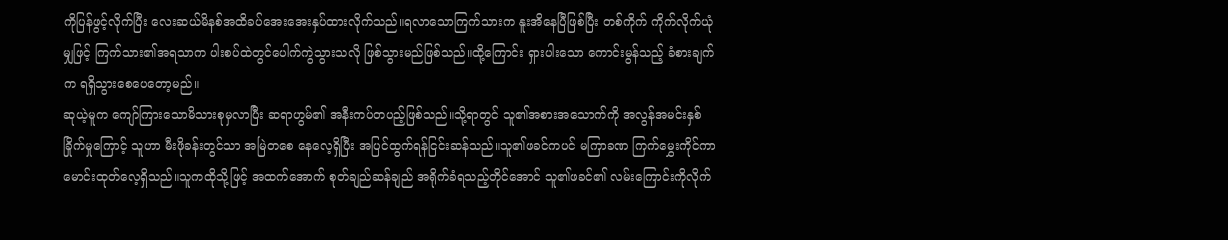ကိုပြန်ဖွင့်လိုက်ပြီး လေးဆယ်မိနစ်အထိခပ်အေးအေးနှပ်ထားလိုက်သည်။ရလာသောကြက်သားက နူးအိနေပြီဖြစ်ပြီး တစ်ကိုက် ကိုက်လိုက်ယုံမျှဖြင့် ကြက်သား၏အရသာက ပါးစပ်ထဲတွင်ပေါက်ကွဲသွားသလို ဖြစ်သွားမည်ဖြစ်သည်။ထို့ကြောင်း ရှားပါးသော ကောင်းမွန်သည့် ခံစားချက်က ရရှိသွားစေပေတော့မည်။
ဆုယဲ့မူက ကျော်ကြားသောမိသားစုမှလာပြီး ဆရာဟွမ်၏ အနီးကပ်တပည့်ဖြစ်သည်။သို့ရာတွင် သူ၏အစားအသောက်ကို အလွန်အမင်းနှစ်ခြိုက်မှုကြောင့် သူဟာ မီးဖိုခန်းတွင်သာ အမြဲတစေ နေလေ့ရှိပြီး အပြင်ထွက်ရန်ငြင်းဆန်သည်။သူ၏ဖခင်ကပင် မကြာခဏ ကြက်မွှေးကိုင်ကာမောင်းထုတ်လေ့ရှိသည်။သူကထိုသို့ဖြင့် အထက်အောက် စုတ်ချည်ဆန်ချည် အရိုက်ခံရသည့်တိုင်အောင် သူ၏ဖခင်၏ လမ်းကြောင်းကိုလိုက်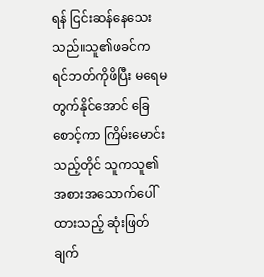ရန် ငြင်းဆန်နေသေးသည်။သူ၏ဖခင်က ရင်ဘတ်ကိုဖိပြီး မရေမတွက်နိုင်အောင် ခြေစောင့်ကာ ကြိမ်းမောင်းသည့်တိုင် သူကသူ၏ အစားအသောက်ပေါ်ထားသည့် ဆုံးဖြတ်ချက်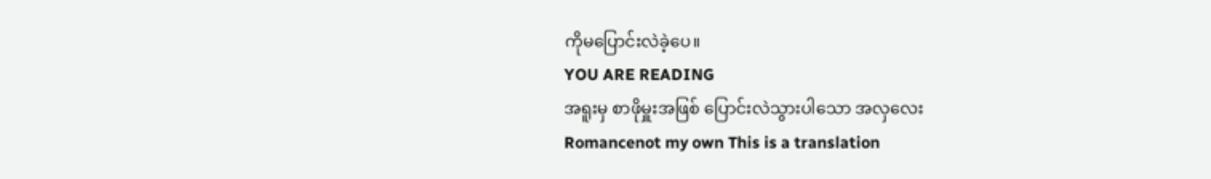ကိုမပြောင်းလဲခဲ့ပေ။
YOU ARE READING
အရူးမှ စာဖိုမှူးအဖြစ် ပြောင်းလဲသွားပါသော အလှလေး
Romancenot my own This is a translation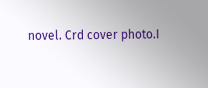novel. Crd cover photo.I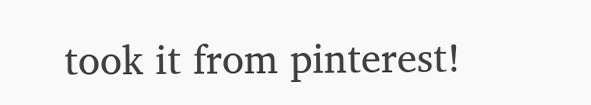took it from pinterest!